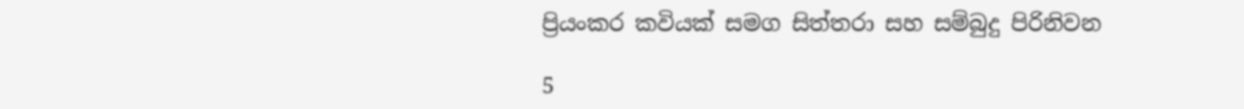ප්‍රියංකර කවියක් සමග සිත්තරා සහ සම්බුදු පිරිනිවන

5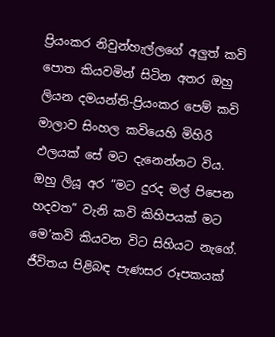ප්‍රියංකර නිවුන්හැල්ලගේ අලුත් කවි පොත කියවමින් සිටින අතර ඔහු ලියන දමයන්ති-ප්‍රියංකර පෙම් කවි මාලාව සිංහල කවියෙහි මිහිරි ඵලයක් සේ මට දැනෙන්නට විය. ඔහු ලියූ අර “මට දුරද මල් පිපෙන හදවත” වැනි කවි කිහිපයක් මට මෙ’කවි කියවන විට සිහියට නැගේ. ජීවිතය පිළිබඳ පැණසර රූපකයක්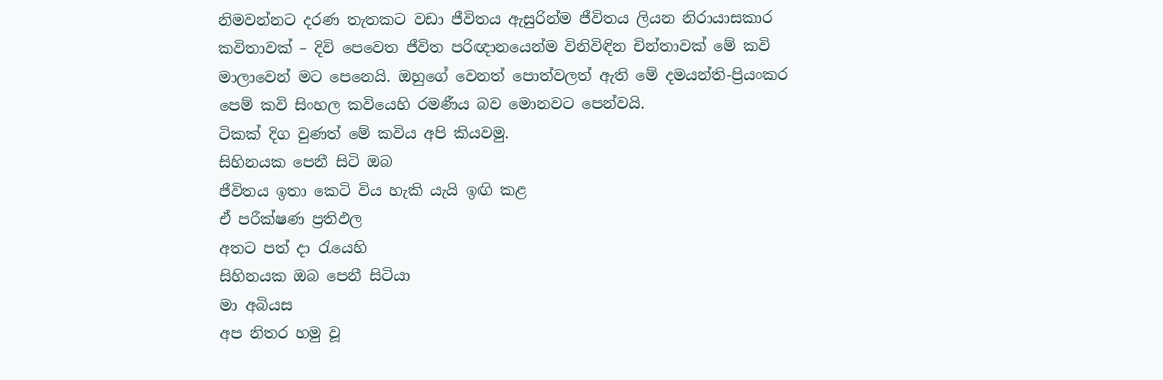නිමවන්නට දරණ තැතකට වඩා ජීවිතය ඇසුරින්ම ජීවිතය ලියන නිරායාසකාර කවිතාවක් – දිවි පෙවෙත ජීවිත පරිඥානයෙන්ම විනිවිඳින චින්තාවක් මේ කවි මාලාවෙන් මට පෙනෙයි. ඔහුගේ වෙනත් පොත්වලත් ඇති මේ දමයන්ති-ප්‍රියංකර පෙම් කවි සිංහල කවියෙහි රමණීය බව මොනවට පෙන්වයි.
ටිකක් දිග වුණත් මේ කවිය අපි කියවමු.
සිහිනයක පෙනී සිටි ඔබ
ජීවිතය ඉතා කෙටි විය හැකි යැයි ඉඟි කළ
ඒ පරීක්ෂණ ප්‍රතිඵල
අතට පත් දා රැයෙහි
සිහිනයක ඔබ පෙනී සිටියා
මා අබියස
අප නිතර හමු වූ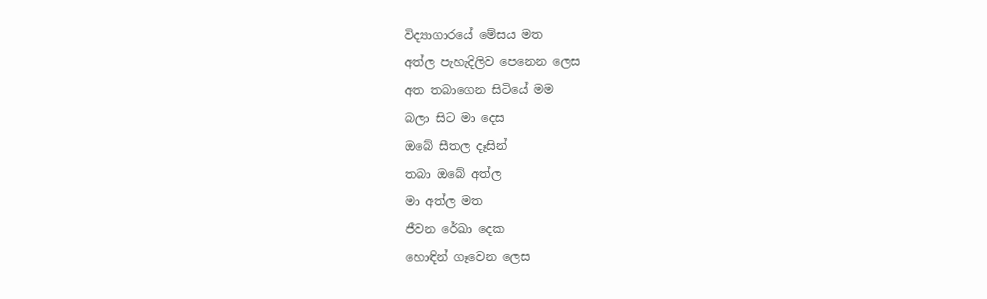විද්‍යාගාරයේ මේසය මත
අත්ල පැහැදිලිව පෙනෙන ලෙස
අත තබාගෙන සිටියේ මම
බලා සිට මා දෙස
ඔබේ සීතල දෑසින්
තබා ඔබේ අත්ල
මා අත්ල මත
ජීවන රේඛා දෙක
හොඳින් ගෑවෙන ලෙස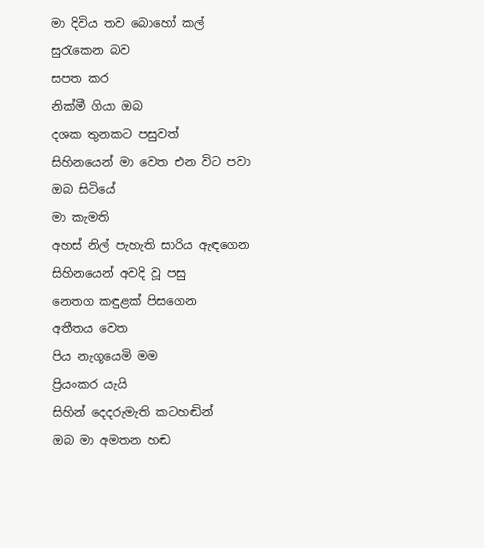මා දිවිය තව බොහෝ කල්
සුරැකෙන බව
සපත කර
නික්මී ගියා ඔබ
දශක තුනකට පසුවත්
සිහිනයෙන් මා වෙත එන විට පවා
ඔබ සිටියේ
මා කැමති
අහස් නිල් පැහැති සාරිය ඇඳගෙන
සිහිනයෙන් අවදි වූ පසු
නෙතග කඳුළක් පිසගෙන
අතීතය වෙත
පිය නැගූයෙමි මම
ප්‍රියංකර යැයි
සිහින් දෙදරුමැති කටහඬින්
ඔබ මා අමතන හඬ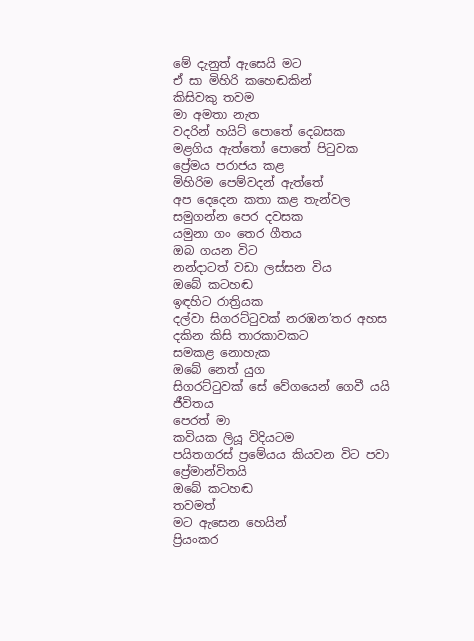මේ දැනුත් ඇසෙයි මට
ඒ සා මිහිරි කහෙඬකින්
කිසිවකු තවම
මා අමතා නැත
වදරින් හයිට් පොතේ දෙබසක
මළගිය ඇත්තෝ පොතේ පිටුවක
ප්‍රේමය පරාජය කළ
මිහිරිම පෙම්වදන් ඇත්තේ
අප දෙදෙන කතා කළ තැන්වල
සමුගන්න පෙර දවසක
යමුනා ගං තෙර ගීතය
ඔබ ගයන විට
නන්දාටත් වඩා ලස්සන විය
ඔබේ කටහඬ
ඉඳහිට රාත්‍රියක
දල්වා සිගරට්ටුවක් නරඹන’තර අහස
දකින කිසි තාරකාවකට
සමකළ නොහැක
ඔබේ නෙත් යුග
සිගරට්ටුවක් සේ වේගයෙන් ගෙවී යයි
ජීවිතය
පෙරත් මා
කවියක ලියූ විදියටම
පයිතගරස් ප්‍රමේයය කියවන විට පවා
ප්‍රේමාන්විතයි
ඔබේ කටහඬ
තවමත්
මට ඇසෙන හෙයින්
ප්‍රියංකර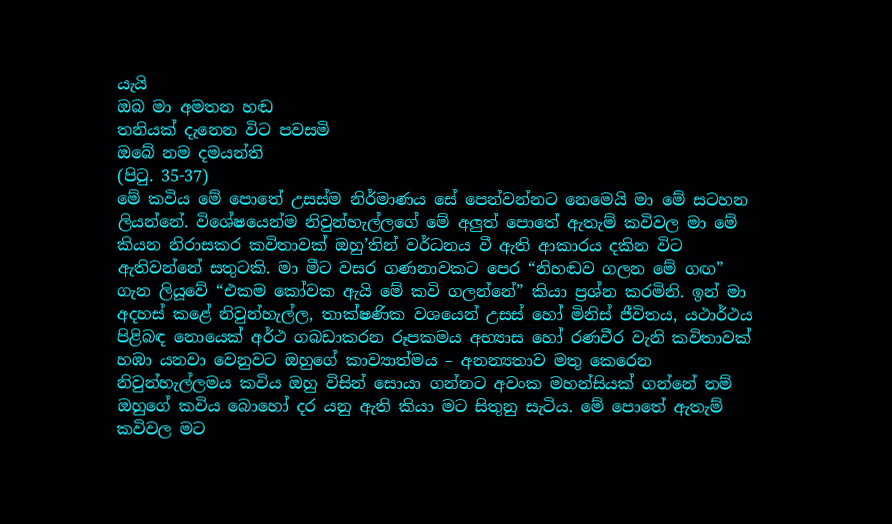යැයි
ඔබ මා අමතන හඬ
තනියක් දැනෙන විට පවසමි
ඔබේ නම දමයන්ති
(පිටු. 35-37)
මේ කවිය මේ පොතේ උසස්ම නිර්මාණය සේ පෙන්වන්නට නෙමෙයි මා මේ සටහන ලියන්නේ. විශේෂයෙන්ම නිවුන්හැල්ලගේ මේ අලුත් පොතේ ඇතැම් කවිවල මා මේ කියන නිරාසකර කවිතාවක් ඔහු’තින් වර්ධනය වී ඇති ආකාරය දකින විට ඇතිවන්නේ සතුටකි. මා මීට වසර ගණනාවකට පෙර “නිහඬව ගලන මේ ගඟ” ගැන ලියූවේ “එකම කෝවක ඇයි මේ කවි ගලන්නේ” කියා ප්‍රශ්න කරමිනි. ඉන් මා අදහස් කළේ නිවුන්හැල්ල, තාක්ෂණික වශයෙන් උසස් හෝ මිනිස් ජීවිතය, යථාර්ථය පිළිබඳ නොයෙක් අර්ථ ගබඩාකරන රූපකමය අභ්‍යාස හෝ රණවීර වැනි කවිතාවක් හඹා යනවා වෙනුවට ඔහුගේ කාව්‍යාත්මය – අනන්‍යතාව මතු කෙරෙන නිවුන්හැල්ලමය කවිය ඔහු විසින් සොයා ගන්නට අවංක මහන්සියක් ගන්නේ නම් ඔහුගේ කවිය බොහෝ දර යනු ඇති කියා මට සිතුනු සැටිය. මේ පොතේ ඇතැම් කවිවල මට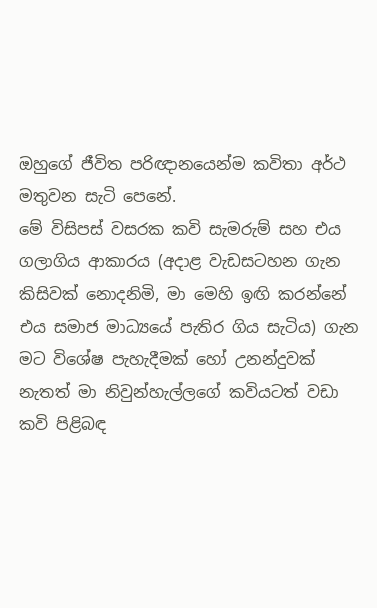ඔහුගේ ජීවිත පරිඥානයෙන්ම කවිතා අර්ථ මතුවන සැටි පෙනේ.
මේ විසිපස් වසරක කවි සැමරුම් සහ එය ගලාගිය ආකාරය (අදාළ වැඩසටහන ගැන කිසිවක් නොදනිමි, මා මෙහි ඉඟි කරන්නේ එය සමාජ මාධ්‍යයේ පැතිර ගිය සැටිය) ගැන මට විශේෂ පැහැදීමක් හෝ උනන්දුවක් නැතත් මා නිවුන්හැල්ලගේ කවියටත් වඩා කවි පිළිබඳ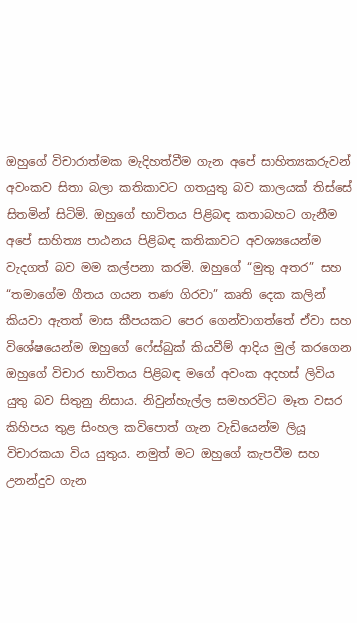ඔහුගේ විචාරාත්මක මැදිහත්වීම ගැන අපේ සාහිත්‍යකරුවන් අවංකව සිතා බලා කතිකාවට ගතයුතු බව කාලයක් තිස්සේ සිතමින් සිටිමි. ඔහුගේ භාවිතය පිළිබඳ කතාබහට ගැනීම අපේ සාහිත්‍ය පාඨනය පිළිබඳ කතිකාවට අවශ්‍යයෙන්ම වැදගත් බව මම කල්පනා කරමි. ඔහුගේ “මුතු අතර” සහ “තමාගේම ගීතය ගයන තණ ගිරවා” කෘති දෙක කලින් කියවා ඇතත් මාස කීපයකට පෙර ගෙන්වාගත්තේ ඒවා සහ විශේෂයෙන්ම ඔහුගේ ෆේස්බුක් කියවීම් ආදිය මුල් කරගෙන ඔහුගේ විචාර භාවිතය පිළිබඳ මගේ අවංක අදහස් ලිවිය යුතු බව සිතුනු නිසාය. නිවුන්හැල්ල සමහරවිට මෑත වසර කිහිපය තුළ සිංහල කවිපොත් ගැන වැඩියෙන්ම ලියූ විචාරකයා විය යුතුය. නමුත් මට ඔහුගේ කැපවීම සහ උනන්දුව ගැන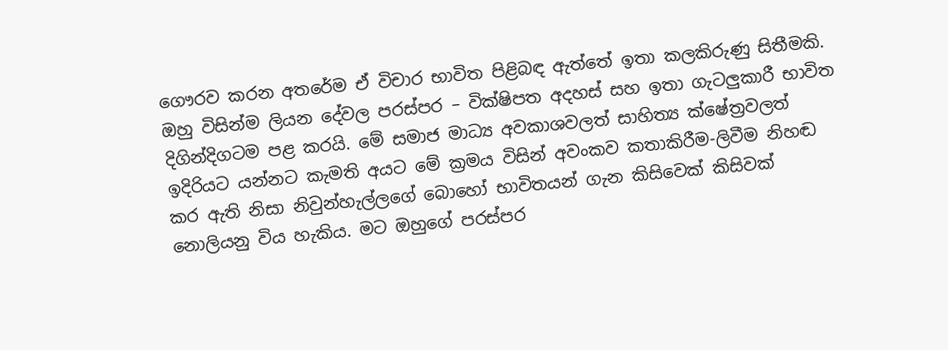ගෞරව කරන අතරේම ඒ විචාර භාවිත පිළිබඳ ඇත්තේ ඉතා කලකිරුණු සිතීමකි. ඔහු විසින්ම ලියන දේවල පරස්පර – වික්ෂිපත අදහස් සහ ඉතා ගැටලුකාරී භාවිත දිගින්දිගටම පළ කරයි. මේ සමාජ මාධ්‍ය අවකාශවලත් සාහිත්‍ය ක්ෂේත්‍රවලත් ඉදිරියට යන්නට කැමති අයට මේ ක්‍රමය විසින් අවංකව කතාකිරීම-ලිවීම නිහඬ කර ඇති නිසා නිවුන්හැල්ලගේ බොහෝ භාවිතයන් ගැන කිසිවෙක් කිසිවක් නොලියනු විය හැකිය. මට ඔහුගේ පරස්පර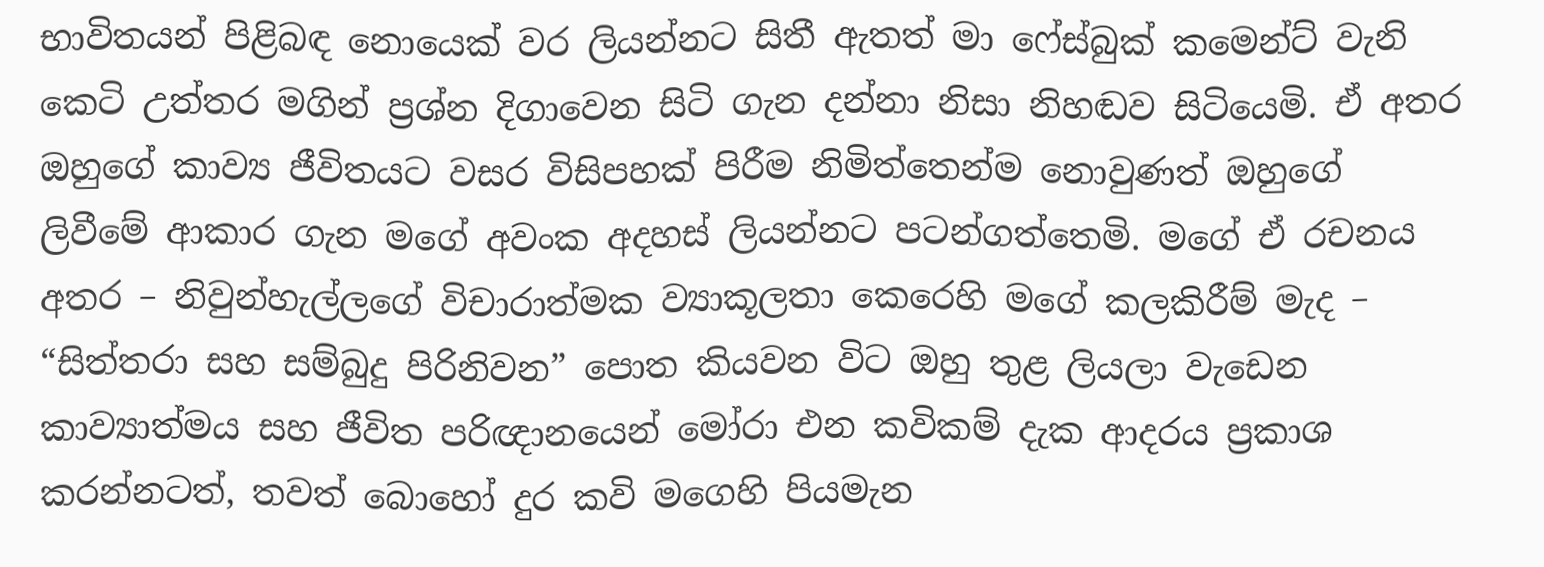භාවිතයන් පිළිබඳ නොයෙක් වර ලියන්නට සිතී ඇතත් මා ෆේස්බුක් කමෙන්ට් වැනි කෙටි උත්තර මගින් ප්‍රශ්න දිගාවෙන සිටි ගැන දන්නා නිසා නිහඬව සිටියෙමි. ඒ අතර ඔහුගේ කාව්‍ය ජීවිතයට වසර විසිපහක් පිරීම නිමිත්තෙන්ම නොවුණත් ඔහුගේ ලිවීමේ ආකාර ගැන මගේ අවංක අදහස් ලියන්නට පටන්ගත්තෙමි. මගේ ඒ රචනය අතර – නිවුන්හැල්ලගේ විචාරාත්මක ව්‍යාකූලතා කෙරෙහි මගේ කලකිරීම් මැද – “සිත්තරා සහ සම්බුදු පිරිනිවන” පොත කියවන විට ඔහු තුළ ලියලා වැඩෙන කාව්‍යාත්මය සහ ජීවිත පරිඥානයෙන් මෝරා එන කවිකම් දැක ආදරය ප්‍රකාශ කරන්නටත්, තවත් බොහෝ දුර කවි මගෙහි පියමැන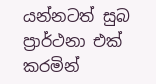යන්නටත් සුබ ප්‍රාර්ථනා එක් කරමින්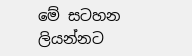මේ සටහන ලියන්නට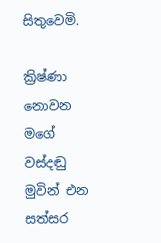සිතුවෙමි.

ක්‍රිෂ්ණා නොවන මගේ වස්දඬු මුවින් එන
සත්සර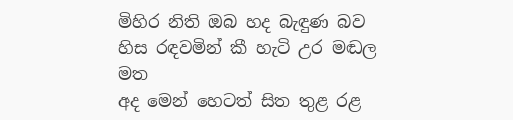මිහිර නිති ඔබ හද බැඳුණ බව
හිස රඳවමින් කී හැටි උර මඬල මත
අද මෙන් හෙටත් සිත තුළ රළ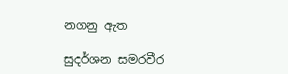නගනු ඇත

සුදර්ශන සමරවීර